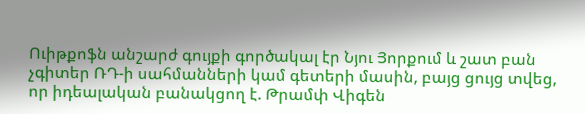Ուիթքոֆն անշարժ գույքի գործակալ էր Նյու Յորքում և շատ բան չգիտեր ՌԴ-ի սահմանների կամ գետերի մասին, բայց ցույց տվեց, որ իդեալական բանակցող է. Թրամփ Վիգեն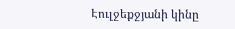Էուլջեքջյանի կինը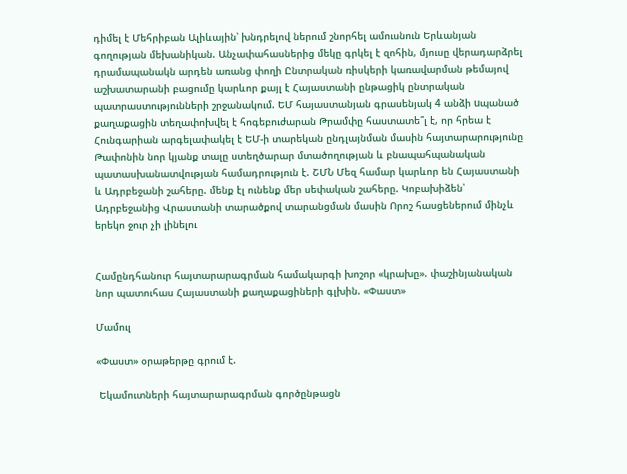դիմել է Մեհրիբան Ալիևային՝ խնդրելով ներում շնորհել ամուսնուն Երևանյան գողության մեխանիկան. Անչափահասներից մեկը գրկել է զոհին, մյուսը վերադարձրել դրամապանակն արդեն առանց փողի Ընտրական ռիսկերի կառավարման թեմայով աշխատարանի բացումը կարևոր քայլ է Հայաստանի ընթացիկ ընտրական պատրաստությունների շրջանակում. ԵՄ հայաստանյան գրասենյակ 4 անձի uպանած քաղաքացին տեղափոխվել է հոգեբուժարան Թրամփը հաստատե՞լ է, որ հրեա է Հունգարիան արգելափակել է ԵՄ-ի տարեկան ընդլայնման մասին հայտարարությունը Թափոնին նոր կյանք տալը ստեղծարար մտածողության և բնապահպանական պատասխանատվության համադրություն է. ՇՄՆ Մեզ համար կարևոր են Հայաստանի և Ադրբեջանի շահերը. մենք էլ ունենք մեր սեփական շահերը. Կոբախիձեն՝ Ադրբեջանից Վրաստանի տարածքով տարանցման մասին Որոշ հասցեներում մինչև երեկո ջուր չի լինելու


Համընդհանուր հայտարարագրման համակարգի խոշոր «կրախը». փաշինյանական նոր պատուհաս Հայաստանի քաղաքացիների գլխին. «Փաստ»

Մամուլ

«Փաստ» օրաթերթը գրում է.

 Եկամուտների հայտարարագրման գործընթացն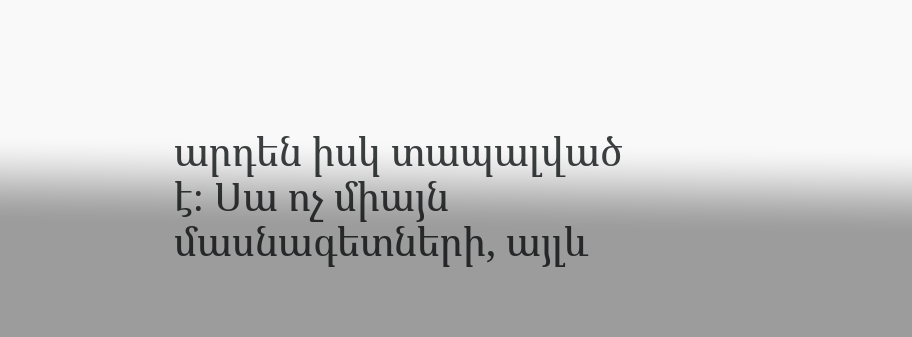արդեն իսկ տապալված է։ Սա ոչ միայն մասնագետների, այլև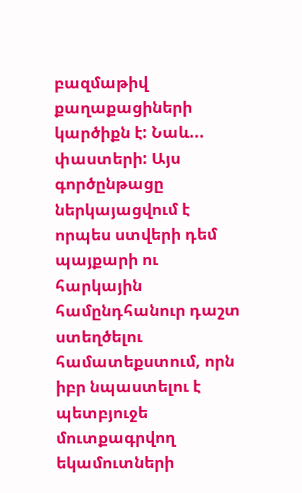բազմաթիվ քաղաքացիների կարծիքն է: Նաև... փաստերի: Այս գործընթացը ներկայացվում է որպես ստվերի դեմ պայքարի ու հարկային համընդհանուր դաշտ ստեղծելու համատեքստում, որն իբր նպաստելու է պետբյուջե մուտքագրվող եկամուտների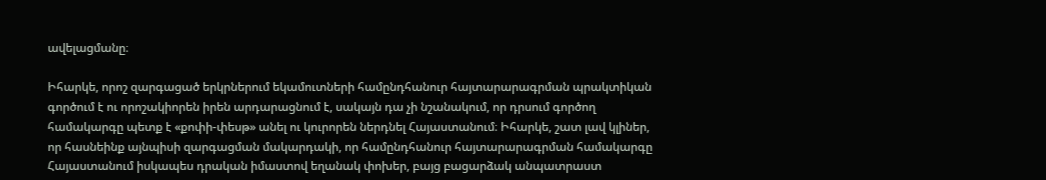ավելացմանը։

Իհարկե, որոշ զարգացած երկրներում եկամուտների համընդհանուր հայտարարագրման պրակտիկան գործում է ու որոշակիորեն իրեն արդարացնում է, սակայն դա չի նշանակում, որ դրսում գործող համակարգը պետք է «քոփի-փեսթ» անել ու կուրորեն ներդնել Հայաստանում։ Իհարկե, շատ լավ կլիներ, որ հասնեինք այնպիսի զարգացման մակարդակի, որ համընդհանուր հայտարարագրման համակարգը Հայաստանում իսկապես դրական իմաստով եղանակ փոխեր, բայց բացարձակ անպատրաստ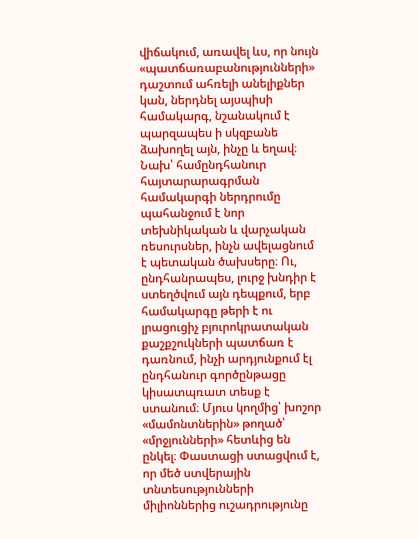վիճակում, առավել ևս, որ նույն «պատճառաբանությունների» դաշտում ահռելի անելիքներ կան, ներդնել այսպիսի համակարգ, նշանակում է պարզապես ի սկզբանե ձախողել այն, ինչը և եղավ։ Նախ՝ համընդհանուր հայտարարագրման համակարգի ներդրումը պահանջում է նոր տեխնիկական և վարչական ռեսուրսներ, ինչն ավելացնում է պետական ծախսերը։ Ու, ընդհանրապես, լուրջ խնդիր է ստեղծվում այն դեպքում, երբ համակարգը թերի է ու լրացուցիչ բյուրոկրատական քաշքշուկների պատճառ է դառնում, ինչի արդյունքում էլ ընդհանուր գործընթացը կիսատպռատ տեսք է ստանում։ Մյուս կողմից՝ խոշոր «մամոնտներին» թողած՝ «մրջյունների» հետևից են ընկել։ Փաստացի ստացվում է, որ մեծ ստվերային տնտեսությունների միլիոններից ուշադրությունը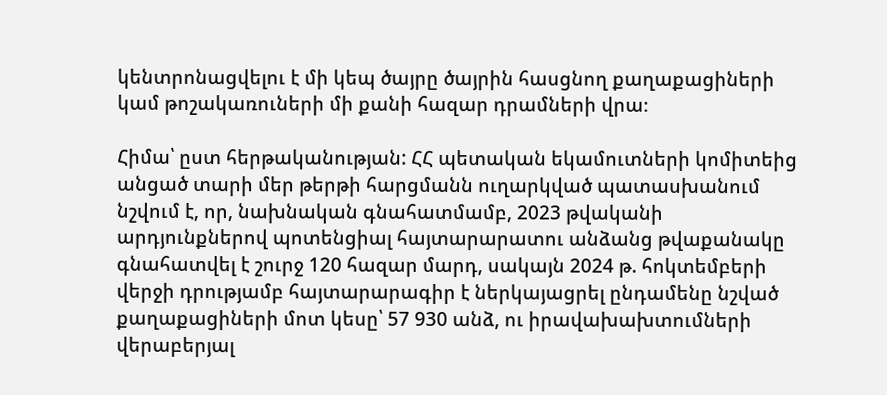կենտրոնացվելու է մի կեպ ծայրը ծայրին հասցնող քաղաքացիների կամ թոշակառուների մի քանի հազար դրամների վրա։

Հիմա՝ ըստ հերթականության: ՀՀ պետական եկամուտների կոմիտեից անցած տարի մեր թերթի հարցմանն ուղարկված պատասխանում նշվում է, որ, նախնական գնահատմամբ, 2023 թվականի արդյունքներով պոտենցիալ հայտարարատու անձանց թվաքանակը գնահատվել է շուրջ 120 հազար մարդ, սակայն 2024 թ. հոկտեմբերի վերջի դրությամբ հայտարարագիր է ներկայացրել ընդամենը նշված քաղաքացիների մոտ կեսը՝ 57 930 անձ, ու իրավախախտումների վերաբերյալ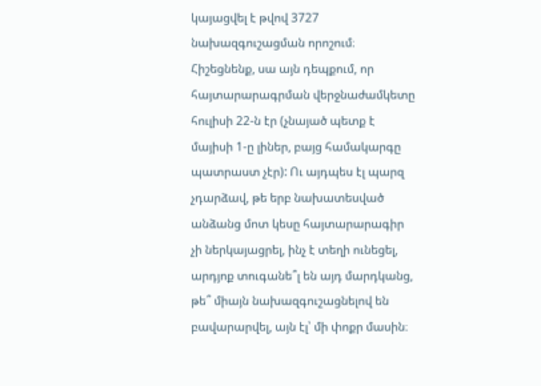կայացվել է թվով 3727 նախազգուշացման որոշում։ Հիշեցնենք, սա այն դեպքում, որ հայտարարագրման վերջնաժամկետը հուլիսի 22-ն էր (չնայած պետք է մայիսի 1-ը լիներ, բայց համակարգը պատրաստ չէր): Ու այդպես էլ պարզ չդարձավ, թե երբ նախատեսված անձանց մոտ կեսը հայտարարագիր չի ներկայացրել, ինչ է տեղի ունեցել, արդյոք տուգանե՞լ են այդ մարդկանց, թե՞ միայն նախազգուշացնելով են բավարարվել, այն էլ՝ մի փոքր մասին։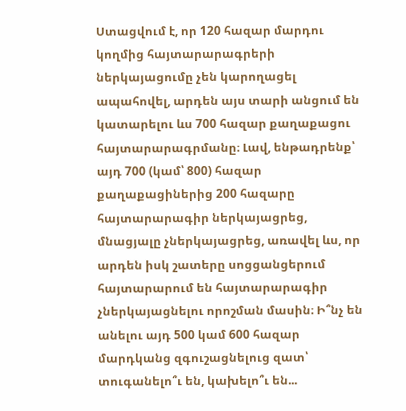Ստացվում է, որ 120 հազար մարդու կողմից հայտարարագրերի ներկայացումը չեն կարողացել ապահովել, արդեն այս տարի անցում են կատարելու ևս 700 հազար քաղաքացու հայտարարագրմանը։ Լավ, ենթադրենք՝ այդ 700 (կամ՝ 800) հազար քաղաքացիներից 200 հազարը հայտարարագիր ներկայացրեց, մնացյալը չներկայացրեց, առավել ևս, որ արդեն իսկ շատերը սոցցանցերում հայտարարում են հայտարարագիր չներկայացնելու որոշման մասին։ Ի՞նչ են անելու այդ 500 կամ 600 հազար մարդկանց զգուշացնելուց զատ՝ տուգանելո՞ւ են, կախելո՞ւ են...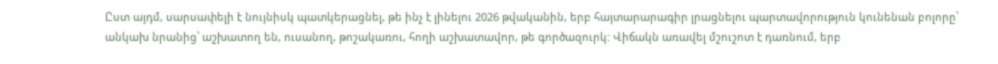Ըստ այդմ, սարսափելի է նույնիսկ պատկերացնել, թե ինչ է լինելու 2026 թվականին, երբ հայտարարագիր լրացնելու պարտավորություն կունենան բոլորը՝ անկախ նրանից՝ աշխատող են, ուսանող, թոշակառու, հողի աշխատավոր, թե գործազուրկ: Վիճակն առավել մշուշոտ է դառնում, երբ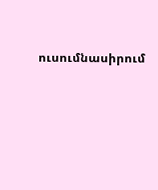ուսումնասիրում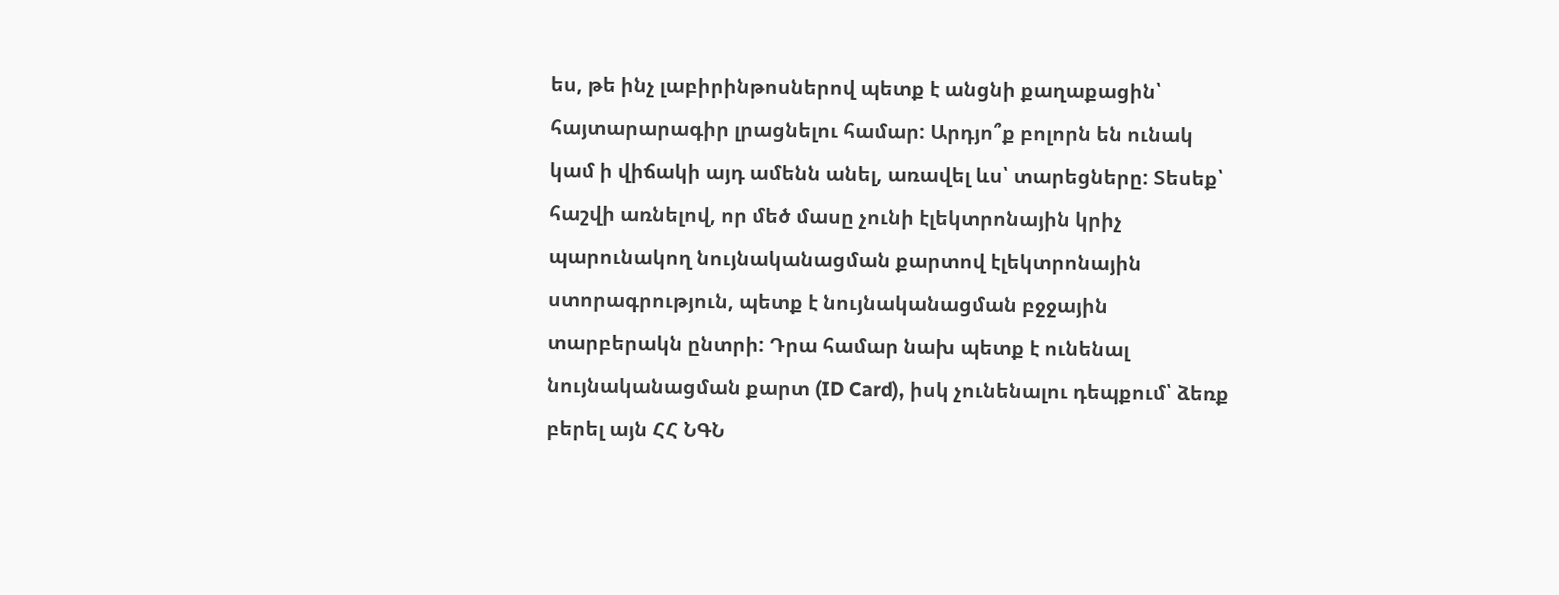ես, թե ինչ լաբիրինթոսներով պետք է անցնի քաղաքացին՝ հայտարարագիր լրացնելու համար: Արդյո՞ք բոլորն են ունակ կամ ի վիճակի այդ ամենն անել, առավել ևս՝ տարեցները: Տեսեք՝ հաշվի առնելով, որ մեծ մասը չունի էլեկտրոնային կրիչ պարունակող նույնականացման քարտով էլեկտրոնային ստորագրություն, պետք է նույնականացման բջջային տարբերակն ընտրի: Դրա համար նախ պետք է ունենալ նույնականացման քարտ (ID Card), իսկ չունենալու դեպքում՝ ձեռք բերել այն ՀՀ ՆԳՆ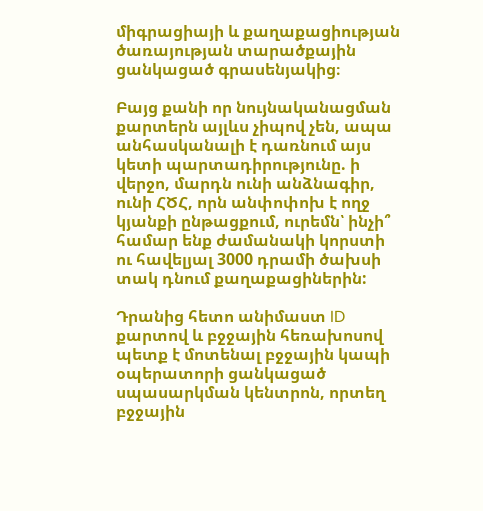միգրացիայի և քաղաքացիության ծառայության տարածքային ցանկացած գրասենյակից։

Բայց քանի որ նույնականացման քարտերն այլևս չիպով չեն, ապա անհասկանալի է դառնում այս կետի պարտադիրությունը. ի վերջո, մարդն ունի անձնագիր, ունի ՀԾՀ, որն անփոփոխ է ողջ կյանքի ընթացքում, ուրեմն՝ ինչի՞ համար ենք ժամանակի կորստի ու հավելյալ 3000 դրամի ծախսի տակ դնում քաղաքացիներին:

Դրանից հետո անիմաստ ID քարտով և բջջային հեռախոսով պետք է մոտենալ բջջային կապի օպերատորի ցանկացած սպասարկման կենտրոն, որտեղ բջջային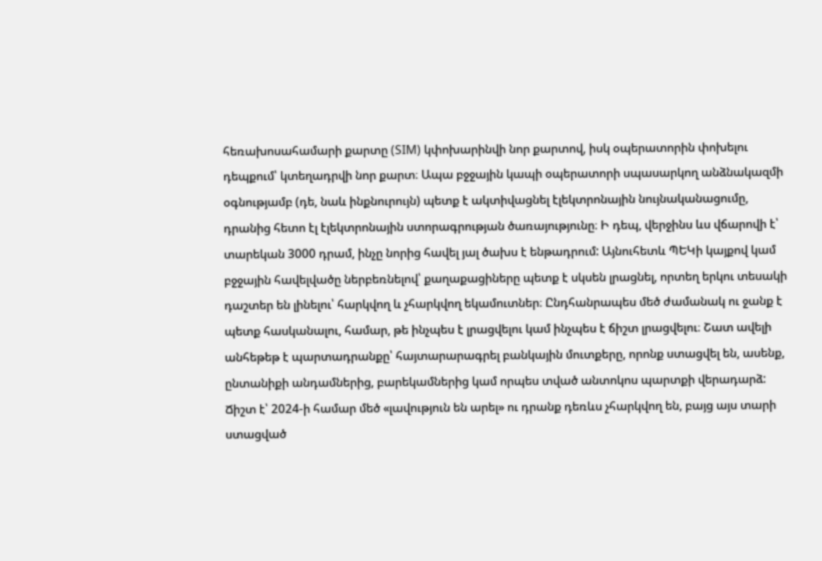հեռախոսահամարի քարտը (SIM) կփոխարինվի նոր քարտով, իսկ օպերատորին փոխելու դեպքում՝ կտեղադրվի նոր քարտ։ Ապա բջջային կապի օպերատորի սպասարկող անձնակազմի օգնությամբ (դե, նաև ինքնուրույն) պետք է ակտիվացնել էլեկտրոնային նույնականացումը, դրանից հետո էլ էլեկտրոնային ստորագրության ծառայությունը։ Ի դեպ, վերջինս ևս վճարովի է՝ տարեկան 3000 դրամ, ինչը նորից հավել յալ ծախս է ենթադրում: Այնուհետև ՊԵԿի կայքով կամ բջջային հավելվածը ներբեռնելով՝ քաղաքացիները պետք է սկսեն լրացնել, որտեղ երկու տեսակի դաշտեր են լինելու՝ հարկվող և չհարկվող եկամուտներ։ Ընդհանրապես մեծ ժամանակ ու ջանք է պետք հասկանալու, համար, թե ինչպես է լրացվելու կամ ինչպես է ճիշտ լրացվելու։ Շատ ավելի անհեթեթ է պարտադրանքը՝ հայտարարագրել բանկային մուտքերը, որոնք ստացվել են, ասենք, ընտանիքի անդամներից, բարեկամներից կամ որպես տված անտոկոս պարտքի վերադարձ: Ճիշտ է՝ 2024-ի համար մեծ «լավություն են արել» ու դրանք դեռևս չհարկվող են, բայց այս տարի ստացված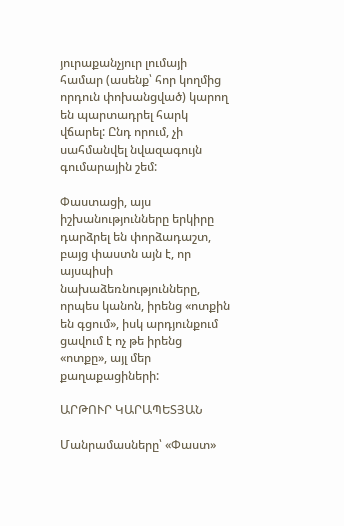յուրաքանչյուր լումայի համար (ասենք՝ հոր կողմից որդուն փոխանցված) կարող են պարտադրել հարկ վճարել: Ընդ որում, չի սահմանվել նվազագույն գումարային շեմ:

Փաստացի, այս իշխանությունները երկիրը դարձրել են փորձադաշտ, բայց փաստն այն է, որ այսպիսի նախաձեռնությունները, որպես կանոն, իրենց «ոտքին են գցում», իսկ արդյունքում ցավում է ոչ թե իրենց «ոտքը», այլ մեր քաղաքացիների:

ԱՐԹՈՒՐ ԿԱՐԱՊԵՏՅԱՆ

Մանրամասները՝ «Փաստ»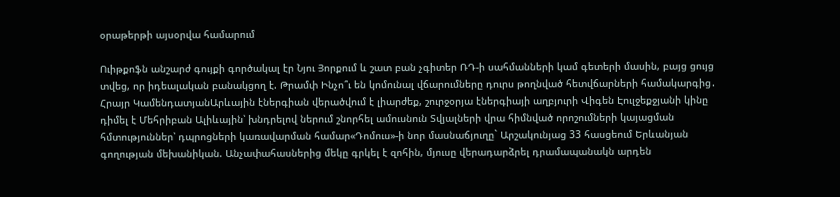օրաթերթի այսօրվա համարում

Ուիթքոֆն անշարժ գույքի գործակալ էր Նյու Յորքում և շատ բան չգիտեր ՌԴ-ի սահմանների կամ գետերի մասին, բայց ցույց տվեց, որ իդեալական բանակցող է. Թրամփ Ինչո՞ւ են կոմունալ վճարումները դուրս թողնված հետվճարների համակարգից․ Հրայր ԿամենդատյանԱրևային էներգիան վերածվում է լիարժեք, շուրջօրյա էներգիայի աղբյուրի Վիգեն Էուլջեքջյանի կինը դիմել է Մեհրիբան Ալիևային՝ խնդրելով ներում շնորհել ամուսնուն Տվյալների վրա հիմնված որոշումների կայացման հմտություններ՝ դպրոցների կառավարման համար«Դոմուս»-ի նոր մասնաճյուղը` Արշակունյաց 33 հասցեում Երևանյան գողության մեխանիկան. Անչափահասներից մեկը գրկել է զոհին, մյուսը վերադարձրել դրամապանակն արդեն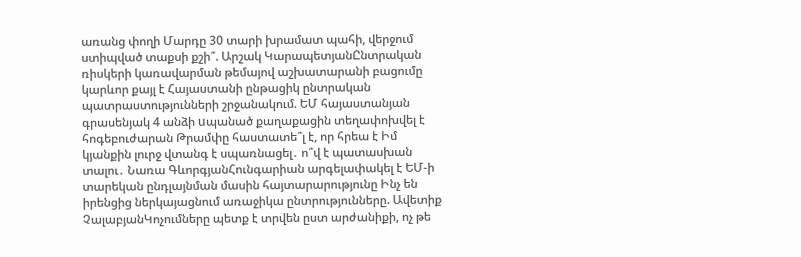առանց փողի Մարդը 30 տարի խրամատ պահի, վերջում ստիպված տաքսի քշի՞. Արշակ ԿարապետյանԸնտրական ռիսկերի կառավարման թեմայով աշխատարանի բացումը կարևոր քայլ է Հայաստանի ընթացիկ ընտրական պատրաստությունների շրջանակում. ԵՄ հայաստանյան գրասենյակ 4 անձի uպանած քաղաքացին տեղափոխվել է հոգեբուժարան Թրամփը հաստատե՞լ է, որ հրեա է Իմ կյանքին լուրջ վտանգ է սպառնացել․ ո՞վ է պատասխան տալու․ Նառա ԳևորգյանՀունգարիան արգելափակել է ԵՄ-ի տարեկան ընդլայնման մասին հայտարարությունը Ինչ են իրենցից ներկայացնում առաջիկա ընտրությունները. Ավետիք ՉալաբյանԿոչումները պետք է տրվեն ըստ արժանիքի, ոչ թե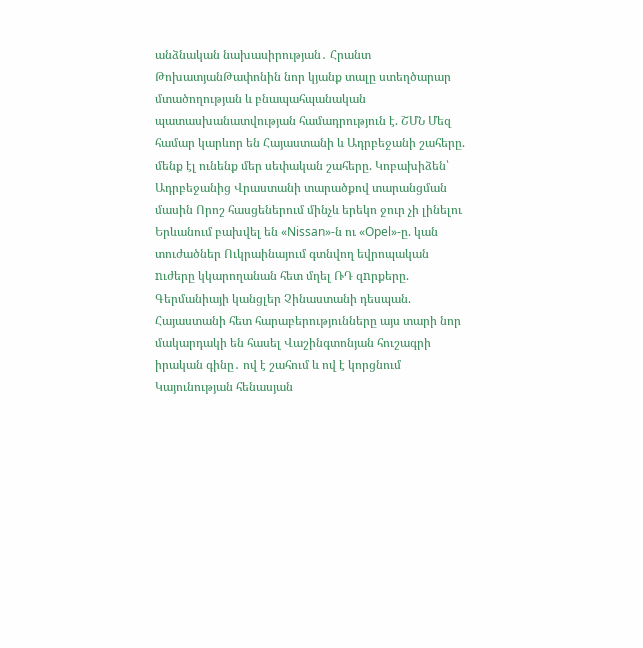անձնական նախասիրության․ Հրանտ ԹոխատյանԹափոնին նոր կյանք տալը ստեղծարար մտածողության և բնապահպանական պատասխանատվության համադրություն է. ՇՄՆ Մեզ համար կարևոր են Հայաստանի և Ադրբեջանի շահերը. մենք էլ ունենք մեր սեփական շահերը. Կոբախիձեն՝ Ադրբեջանից Վրաստանի տարածքով տարանցման մասին Որոշ հասցեներում մինչև երեկո ջուր չի լինելու Երևանում բախվել են «Nissan»-ն ու «Opel»-ը. կան տուժածներ Ուկրաինայում գտնվող եվրոպական nւժերը կկարողանան հետ մղել ՌԴ զnրքերը. Գերմանիայի կանցլեր Չինաստանի դեսպան. Հայաստանի հետ հարաբերությունները այս տարի նոր մակարդակի են հասել Վաշինգտոնյան հուշագրի իրական գինը․ ով է շահում և ով է կորցնում Կայունության հենասյան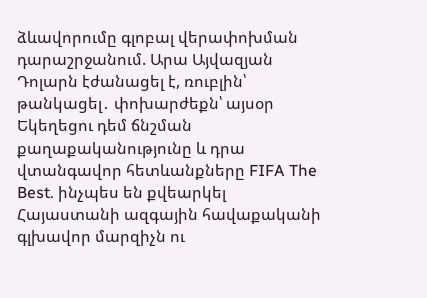ձևավորումը գլոբալ վերափոխման դարաշրջանում. Արա Այվազյան Դոլարն էժանացել է, ռուբլին՝ թանկացել․ փոխարժեքն՝ այսօր Եկեղեցու դեմ ճնշման քաղաքականությունը և դրա վտանգավոր հետևանքները FIFA The Best. ինչպես են քվեարկել Հայաստանի ազգային հավաքականի գլխավոր մարզիչն ու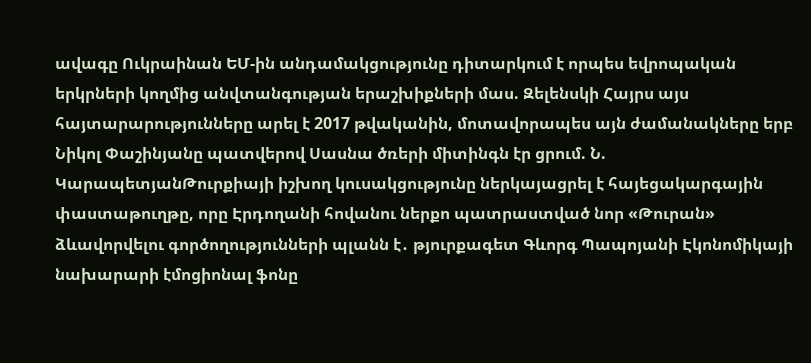ավագը Ուկրաինան ԵՄ-ին անդամակցությունը դիտարկում է որպես եվրոպական երկրների կողմից անվտանգության երաշխիքների մաս. Զելենսկի Հայրս այս հայտարարությունները արել է 2017 թվականին, մոտավորապես այն ժամանակները երբ Նիկոլ Փաշինյանը պատվերով Սասնա ծռերի միտինգն էր ցրում. Ն. ԿարապետյանԹուրքիայի իշխող կուսակցությունը ներկայացրել է հայեցակարգային փաստաթուղթը, որը Էրդողանի հովանու ներքո պատրաստված նոր «Թուրան» ձևավորվելու գործողությունների պլանն է․ թյուրքագետ Գևորգ Պապոյանի Էկոնոմիկայի նախարարի էմոցիոնալ ֆոնը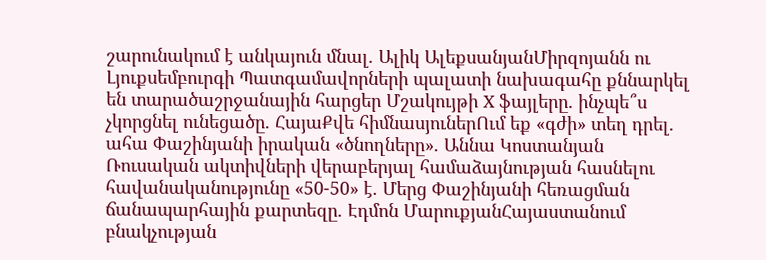շարունակում է անկայուն մնալ. Ալիկ ԱլեքսանյանՄիրզոյանն ու Լյուքսեմբուրգի Պատգամավորների պալատի նախագահը քննարկել են տարածաշրջանային հարցեր Մշակույթի X ֆայլերը․ ինչպե՞ս չկորցնել ունեցածը. ՀայաՔվե հիմնասյուներՈւմ եք «գժի» տեղ դրել․ ահա Փաշինյանի իրական «ծնողները». Աննա Կոստանյան Ռուսական ակտիվների վերաբերյալ համաձայնության հասնելու հավանականությունը «50-50» է. Մերց Փաշինյանի հեռացման ճանապարհային քարտեզը. Էդմոն ՄարուքյանՀայաստանում բնակչության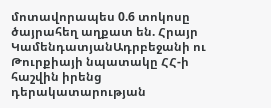մոտավորապես 0.6 տոկոսը ծայրահեղ աղքատ են. Հրայր ԿամենդատյանԱդրբեջանի ու Թուրքիայի նպատակը ՀՀ-ի հաշվին իրենց դերակատարության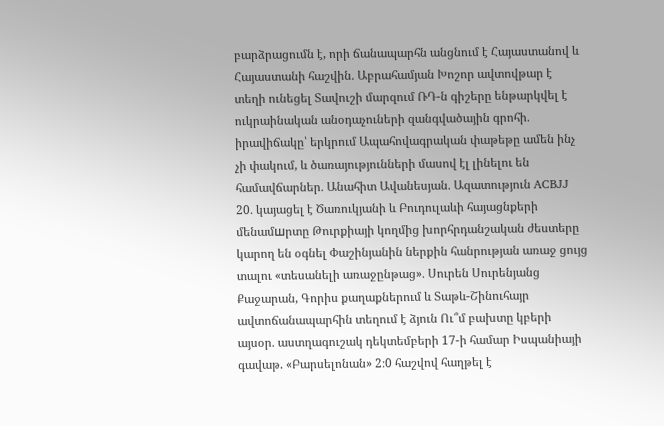բարձրացումն է, որի ճանապարհն անցնում է Հայաստանով և Հայաստանի հաշվին․ Աբրահամյան Խոշոր ավտովթար է տեղի ունեցել Տավուշի մարզում ՌԴ-ն գիշերը ենթարկվել է ուկրաինական անօդաչուների զանգվածային գրոհի․ իրավիճակը՝ երկրում Ապահովագրական փաթեթը ամեն ինչ չի փակում, և ծառայությունների մասով էլ լինելու են համավճարներ․ Անահիտ Ավանեսյան․ Ազատություն ACBJJ 20․ կայացել է Ծառուկյանի և Բուդուլաևի հայացնքերի մենամшրտը Թուրքիայի կողմից խորհրդանշական ժեստերը կարող են օգնել Փաշինյանին ներքին հանրության առաջ ցույց տալու «տեսանելի առաջընթաց»․ Սուրեն Սուրենյանց Քաջարան, Գորիս քաղաքներում և Տաթև-Շինուհայր ավտոճանապարհին տեղում է ձյուն Ու՞մ բախտը կբերի այսօր․ աստղագուշակ դեկտեմբերի 17-ի համար Իսպանիայի գավաթ. «Բարսելոնան» 2։0 հաշվով հաղթել է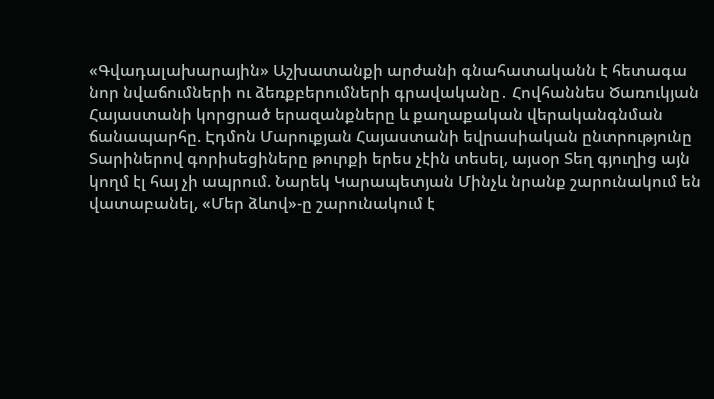«Գվադալախարային» Աշխատանքի արժանի գնահատականն է հետագա նոր նվաճումների ու ձեռքբերումների գրավականը․ Հովհաննես Ծառուկյան Հայաստանի կորցրած երազանքները և քաղաքական վերականգնման ճանապարհը. Էդմոն Մարուքյան Հայաստանի եվրասիական ընտրությունը Տարիներով գորիսեցիները թուրքի երես չէին տեսել, այսօր Տեղ գյուղից այն կողմ էլ հայ չի ապրում. Նարեկ Կարապետյան Մինչև նրանք շարունակում են վատաբանել, «Մեր ձևով»-ը շարունակում է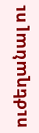ուժեղանալ ու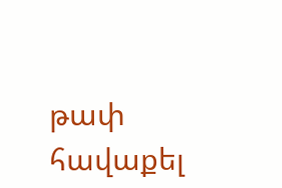թափ հավաքել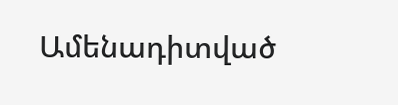Ամենադիտված